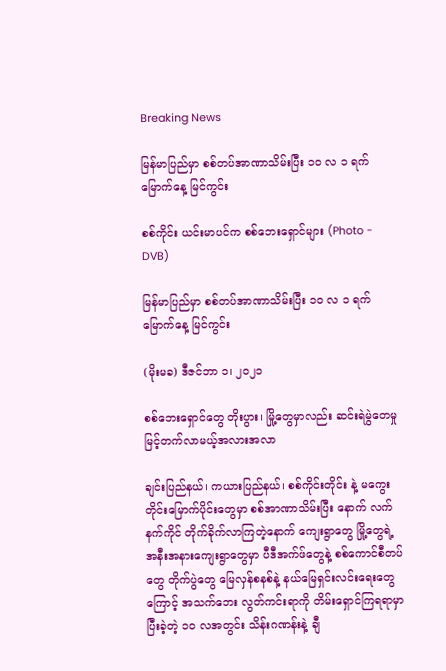Breaking News

မြန်မာပြည်မှာ စစ်တပ်အာဏာသိမ်းပြီး ၁၀ လ ၁ ရက်မြောက်နေ့ မြင်ကွင်း

စစ်ကိုင်း ယင်းမာပင်က စစ်ဘေးရှောင်များ (Photo - DVB)

မြန်မာပြည်မှာ စစ်တပ်အာဏာသိမ်းပြီး ၁၀ လ ၁ ရက်မြောက်နေ့ မြင်ကွင်း

(မိုးမခ) ဒီဇင်ဘာ ၁၊ ၂၀၂၁

စစ်ဘေးရှောင်တွေ တိုးပွား၊ မြို့တွေမှာလည်း ဆင်းရဲမွဲတေမှု မြင့်တက်လာမယ့်အလားအလာ

ချင်းပြည်နယ်၊ ကယားပြည်နယ်၊ စစ်ကိုင်းတိုင်း နဲ့ မကွေးတိုင်းမြောက်ပိုင်းတွေမှာ စစ်အာဏာသိမ်းပြီး နောက် လက်နက်ကိုင် တိုက်ခိုက်လာကြတဲ့နောက် ကျေးရွာတွေ မြို့တွေရဲ့ အနီးအနားကျေးရွာတွေမှာ ပီဒီအက်ဖ်တွေနဲ့ စစ်ကောင်စီတပ်တွေ တိုက်ပွဲတွေ မြေလှန်စနစ်နဲ့ နယ်မြေရှင်းလင်းရေးတွေကြောင့် အသက်ဘေး လွတ်ကင်းရာကို တိမ်းရှောင်ကြရရာမှာ ပြီးခဲ့တဲ့ ၁၀ လအတွင်း သိန်းဂဏန်းနဲ့ ချီ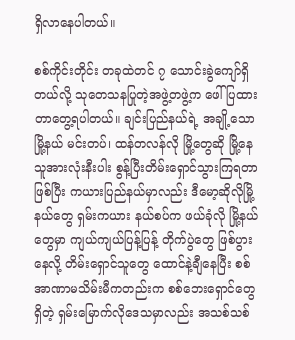ရှိလာနေပါတယ်။

စစ်ကိုင်းတိုင်း တခုထဲတင် ၇ သောင်းခွဲကျော်ရှိတယ်လို့ သုတေသနပြုတဲ့အဖွဲ့တဖွဲ့က ဖေါ်ပြထားတာတွေ့ရပါတယ်။ ချင်းပြည်နယ်ရဲ့ အချို့သော မြို့နယ် မင်းတပ်၊ ထန်တလန်လို မြို့တွေဆို မြို့နေသူအားလုံးနီးပါး စွန့်ပြီးတိမ်းရှောင်သွားကြရတာ ဖြစ်ပြီး ကယားပြည်နယ်မှာလည်း ဒီမော့ဆိုလိုမြို့နယ်တွေ ရှမ်းကယား နယ်စပ်က ဖယ်ခုံလို မြို့နယ်တွေမှာ ကျယ်ကျယ်ပြန့်ပြန့် တိုက်ပွဲတွေ ဖြစ်ပွားနေလို့ တိမ်းရှောင်သူတွေ ထောင်နဲ့ချီနေပြီး စစ်အာဏာမသိမ်းမီကတည်းက စစ်ဘေးရှောင်တွေ ရှိတဲ့ ရှမ်းမြောက်လိုဒေသမှာလည်း အသစ်သစ်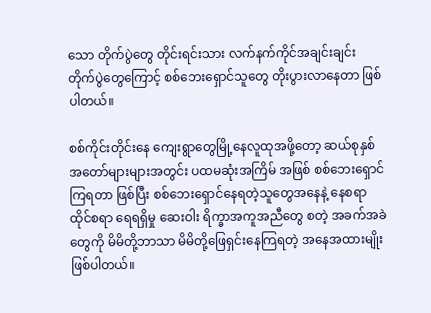သော တိုက်ပွဲတွေ တိုင်းရင်းသား လက်နက်ကိုင်အချင်းချင်း တိုက်ပွဲတွေကြောင့် စစ်ဘေးရှောင်သူတွေ တိုးပွားလာနေတာ ဖြစ်ပါတယ်။

စစ်ကိုင်းတိုင်းနေ ကျေးရွာတွေမြို့နေလူထုအဖို့တော့ ဆယ်စုနှစ် အတော်များများအတွင်း ပထမဆုံးအကြိမ် အဖြစ် စစ်ဘေးရှောင်ကြရတာ ဖြစ်ပြီး စစ်ဘေးရှောင်နေရတဲ့သူတွေအနေနဲ့ နေစရာ ထိုင်စရာ ရေရရှိမှု ဆေးဝါး ရိက္ခာအကူအညီတွေ စတဲ့ အခက်အခဲတွေကို မိမိတို့ဘာသာ မိမိတို့ဖြေရှင်းနေကြရတဲ့ အနေအထားမျိုးဖြစ်ပါတယ်။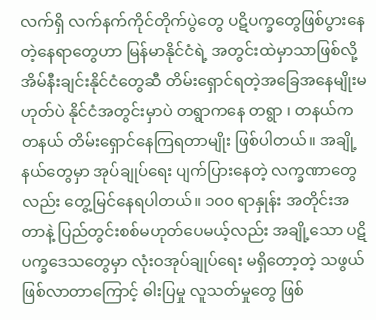လက်ရှိ လက်နက်ကိုင်တိုက်ပွဲတွေ ပဋိပက္ခတွေဖြစ်ပွားနေတဲ့နေရာတွေဟာ မြန်မာနိုင်ငံရဲ့ အတွင်းထဲမှာသာဖြစ်လို့ အိမ်နီးချင်းနိုင်ငံတွေဆီ တိမ်းရှောင်ရတဲ့အခြေအနေမျိုးမဟုတ်ပဲ နိုင်ငံအတွင်းမှာပဲ တရွာကနေ တရွာ ၊ တနယ်က တနယ် တိမ်းရှောင်နေကြရတာမျိုး ဖြစ်ပါတယ်။ အချို့နယ်တွေမှာ အုပ်ချုပ်ရေး ပျက်ပြားနေတဲ့ လက္ခဏာတွေလည်း တွေ့မြင်နေရပါတယ်။ ၁၀၀ ရာနှုန်း အတိုင်းအတာနဲ့ ပြည်တွင်းစစ်မဟုတ်ပေမယ့်လည်း အချို့သော ပဋိပက္ခဒေသတွေမှာ လုံးဝအုပ်ချုပ်ရေး မရှိတော့တဲ့ သဖွယ်ဖြစ်လာတာကြောင့် ဓါးပြမှု လူသတ်မှုတွေ ဖြစ်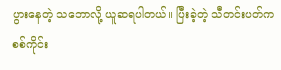ပွားနေတဲ့ သဘောလို့ ယူဆရပါတယ်။ ပြီးခဲ့တဲ့ သီတင်းပတ်က စစ်ကိုင်း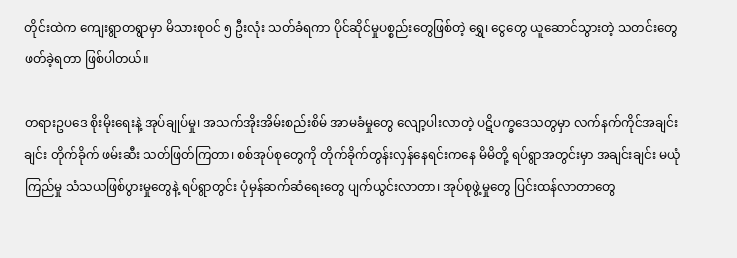တိုင်းထဲက ကျေးရွာတရွာမှာ မိသားစုဝင် ၅ ဦးလုံး သတ်ခံရကာ ပိုင်ဆိုင်မှုပစ္စည်းတွေဖြစ်တဲ့ ရွှေ၊ ငွေတွေ ယူဆောင်သွားတဲ့ သတင်းတွေ ဖတ်ခဲ့ရတာ ဖြစ်ပါတယ်။

တရားဥပဒေ စိုးမိုးရေးနဲ့ အုပ်ချုပ်မှု၊ အသက်အိုးအိမ်းစည်းစိမ် အာမခံမှုတွေ လျော့ပါးလာတဲ့ ပဋိပက္ခဒေသတွမှာ လက်နက်ကိုင်အချင်းချင်း တိုက်ခိုက် ဖမ်းဆီး သတ်ဖြတ်ကြတာ၊ စစ်အုပ်စုတွေကို တိုက်ခိုက်တွန်းလှန်နေရင်းကနေ မိမိတို့ ရပ်ရွာအတွင်းမှာ အချင်းချင်း မယုံကြည်မှု သံသယဖြစ်ပွားမှုတွေနဲ့ ရပ်ရွာတွင်း ပုံမှန်ဆက်ဆံရေးတွေ ပျက်ယွင်းလာတာ၊ အုပ်စုဖွဲ့မှုတွေ ပြင်းထန်လာတာတွေ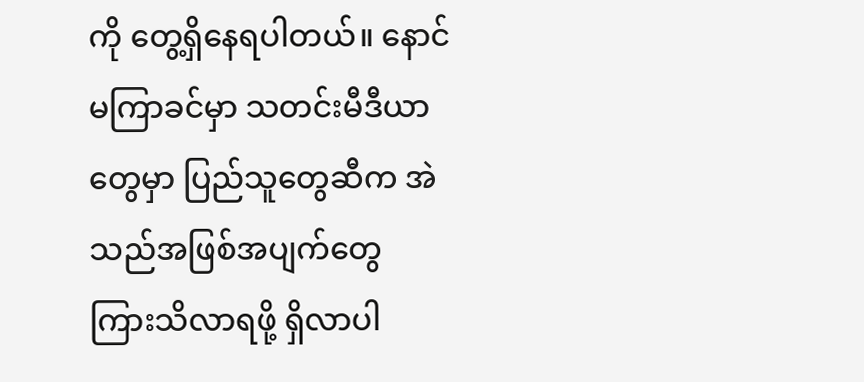ကို တွေ့ရှိနေရပါတယ်။ နောင်မကြာခင်မှာ သတင်းမီဒီယာတွေမှာ ပြည်သူတွေဆီက အဲသည်အဖြစ်အပျက်တွေ ကြားသိလာရဖို့ ရှိလာပါ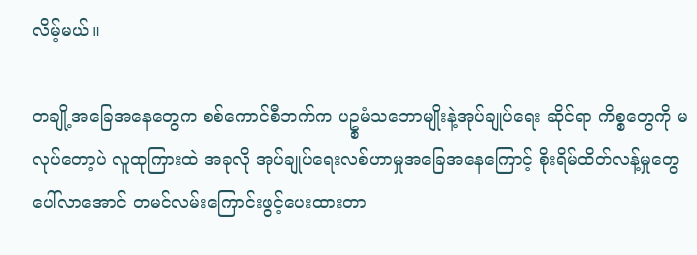လိမ့်မယ်။

တချို့အခြေအနေတွေက စစ်ကောင်စီဘက်က ပဥ္စမံသဘောမျိုးနဲ့အုပ်ချုပ်ရေး ဆိုင်ရာ ကိစ္စတွေကို မလုပ်တော့ပဲ လူထုကြားထဲ အခုလို အုပ်ချုပ်ရေးလစ်ဟာမှုအခြေအနေကြောင့် စိုးရိမ်ထိတ်လန့်မှုတွေ ပေါ်လာအောင် တမင်လမ်းကြောင်းဖွင့်ပေးထားတာ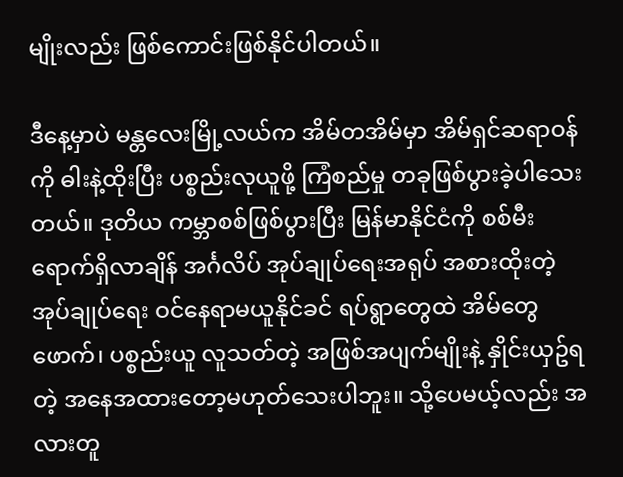မျိုးလည်း ဖြစ်ကောင်းဖြစ်နိုင်ပါတယ်။

ဒီနေ့မှာပဲ မန္တလေးမြို့လယ်က အိမ်တအိမ်မှာ အိမ်ရှင်ဆရာဝန်ကို ဓါးနဲ့ထိုးပြီး ပစ္စည်းလုယူဖို့ ကြံစည်မှု တခုဖြစ်ပွားခဲ့ပါသေးတယ်။ ဒုတိယ ကမ္ဘာစစ်ဖြစ်ပွားပြီး မြန်မာနိုင်ငံကို စစ်မီးရောက်ရှိလာချိန် အင်္ဂလိပ် အုပ်ချုပ်ရေးအရုပ် အစားထိုးတဲ့ အုပ်ချုပ်ရေး ဝင်နေရာမယူနိုင်ခင် ရပ်ရွာတွေထဲ အိမ်တွေဖောက်၊ ပစ္စည်းယူ လူသတ်တဲ့ အဖြစ်အပျက်မျိုးနဲ့ နှိုင်းယှဥ်ရတဲ့ အနေအထားတော့မဟုတ်သေးပါဘူး။ သို့ပေမယ့်လည်း အလားတူ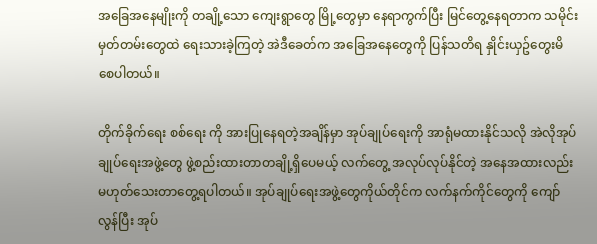အခြေအနေမျိုးကို တချို့သော ကျေးရွာတွေ မြို့တွေမှာ နေရာကွက်ပြီး မြင်တွေ့နေရတာက သမိုင်းမှတ်တမ်းတွေထဲ ရေးသားခဲ့ကြတဲ့ အဲဒီခေတ်က အခြေအနေတွေကို ပြန်သတိရ နှိုင်းယှဥ်တွေးမိစေပါတယ်။

တိုက်ခိုက်ရေး စစ်ရေး ကို အားပြုနေရတဲ့အချိန်မှာ အုပ်ချုပ်ရေးကို အာရုံမထားနိုင်သလို အဲလိုအုပ်ချုပ်ရေးအဖွဲ့တွေ ဖွဲ့စည်းထားတာတချို့ရှိပေမယ့် လက်တွေ့ အလုပ်လုပ်နိုင်တဲ့ အနေအထားလည်း မဟုတ်သေးတာတွေ့ရပါတယ်။ အုပ်ချုပ်ရေးအဖွဲ့တွေကိုယ်တိုင်က လက်နက်ကိုင်တွေကို ကျော်လွန်ပြီး အုပ်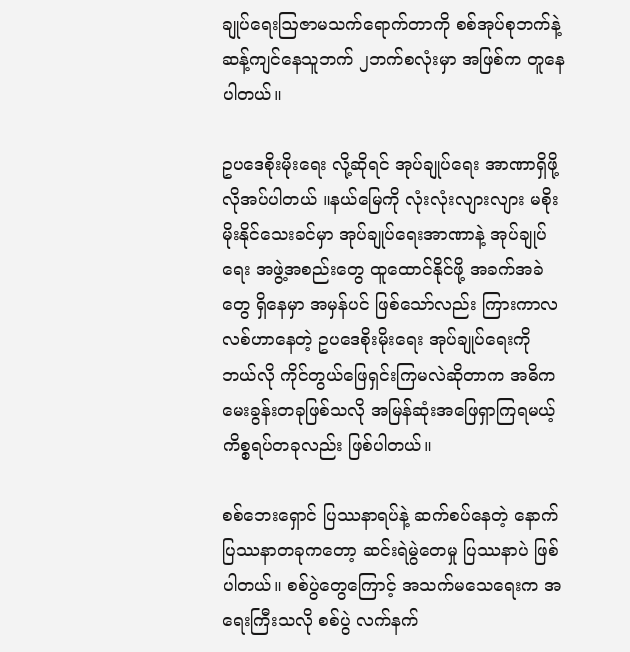ချုပ်ရေးဩဇာမသက်ရောက်တာကို စစ်အုပ်စုဘက်နဲ့ ဆန့်ကျင်နေသူဘက် ၂ဘက်စလုံးမှာ အဖြစ်က တူနေပါတယ်။

ဥပဒေစိုးမိုးရေး လို့ဆိုရင် အုပ်ချုပ်ရေး အာဏာရှိဖို့လိုအပ်ပါတယ် ။နယ်မြေကို လုံးလုံးလျားလျား မစိုးမိုးနိုင်သေးခင်မှာ အုပ်ချုပ်ရေးအာဏာနဲ့ အုပ်ချုပ်ရေး အဖွဲ့အစည်းတွေ ထူထောင်နိုင်ဖို့ အခက်အခဲတွေ ရှိနေမှာ အမှန်ပင် ဖြစ်သော်လည်း ကြားကာလ လစ်ဟာနေတဲ့ ဥပဒေစိုးမိုးရေး အုပ်ချုပ်ရေးကို ဘယ်လို ကိုင်တွယ်ဖြေရှင်းကြမလဲဆိုတာက အဓိက မေးခွန်းတခုဖြစ်သလို အမြန်ဆုံးအဖြေရှာကြရမယ့် ကိစ္စရပ်တခုလည်း ဖြစ်ပါတယ်။

စစ်ဘေးရှောင် ပြဿနာရပ်နဲ့ ဆက်စပ်နေတဲ့ နောက် ပြဿနာတခုကတော့ ဆင်းရဲမွဲတေမှု ပြဿနာပဲ ဖြစ်ပါတယ်။ စစ်ပွဲတွေကြောင့် အသက်မသေရေးက အရေးကြီးသလို စစ်ပွဲ လက်နက်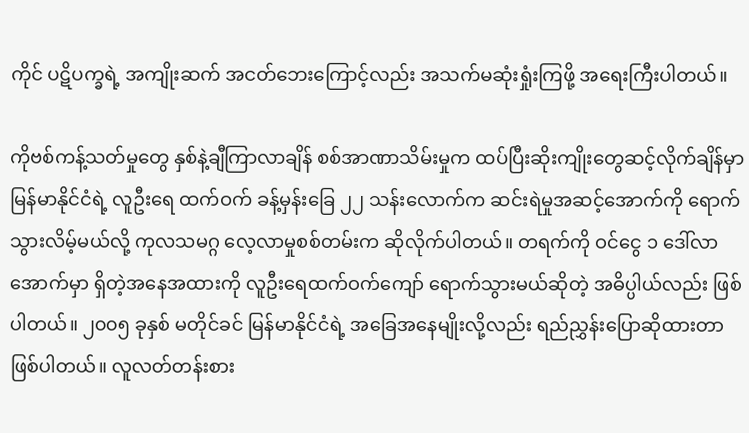ကိုင် ပဋိပက္ခရဲ့ အကျိုးဆက် အငတ်ဘေးကြောင့်လည်း အသက်မဆုံးရှုံးကြဖို့ အရေးကြီးပါတယ်။

ကိုဗစ်ကန့်သတ်မှုတွေ နှစ်နဲ့ချီကြာလာချိန် စစ်အာဏာသိမ်းမှုက ထပ်ပြီးဆိုးကျိုးတွေဆင့်လိုက်ချိန်မှာ မြန်မာနိုင်ငံရဲ့ လူဦးရေ ထက်ဝက် ခန့်မှန်းခြေ ၂၂ သန်းလောက်က ဆင်းရဲမှုအဆင့်အောက်ကို ရောက်သွားလိမ့်မယ်လို့ ကုလသမဂ္ဂ လေ့လာမှုစစ်တမ်းက ဆိုလိုက်ပါတယ်။ တရက်ကို ဝင်ငွေ ၁ ဒေါ်လာ အောက်မှာ ရှိတဲ့အနေအထားကို လူဦးရေထက်ဝက်ကျော် ရောက်သွားမယ်ဆိုတဲ့ အဓိပ္ပါယ်လည်း ဖြစ်ပါတယ်။ ၂၀၀၅ ခုနှစ် မတိုင်ခင် မြန်မာနိုင်ငံရဲ့ အခြေအနေမျိုးလို့လည်း ရည်ညွှန်းပြောဆိုထားတာ ဖြစ်ပါတယ်။ လူလတ်တန်းစား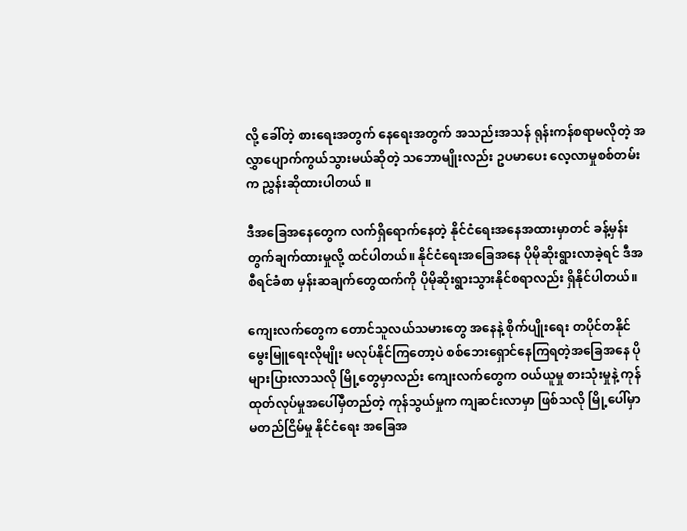လို့ ခေါ်တဲ့ စားရေးအတွက် နေရေးအတွက် အသည်းအသန် ရုန်းကန်စရာမလိုတဲ့ အလွှာပျောက်ကွယ်သွားမယ်ဆိုတဲ့ သဘောမျိုးလည်း ဥပမာပေး လေ့လာမှုစစ်တမ်းက ညွှန်းဆိုထားပါတယ် ။

ဒီအခြေအနေတွေက လက်ရှိရောက်နေတဲ့ နိုင်ငံရေးအနေအထားမှာတင် ခန့်မှန်းတွက်ချက်ထားမှုလို့ ထင်ပါတယ်။ နိုင်ငံရေးအခြေအနေ ပိုမိုဆိုးရွားလာခဲ့ရင် ဒီအစီရင်ခံစာ မှန်းဆချက်တွေထက်ကို ပိုမိုဆိုးရွားသွားနိုင်စရာလည်း ရှိနိုင်ပါတယ်။

ကျေးလက်တွေက တောင်သူလယ်သမားတွေ အနေနဲ့ စိုက်ပျိုးရေး တပိုင်တနိုင်မွေးမြူရေးလိုမျိုး မလုပ်နိုင်ကြတော့ပဲ စစ်ဘေးရှောင်နေကြရတဲ့အခြေအနေ ပိုများပြားလာသလို မြို့တွေမှာလည်း ကျေးလက်တွေက ဝယ်ယူမှု စားသုံးမှုနဲ့ ကုန်ထုတ်လုပ်မှုအပေါ်မှီတည်တဲ့ ကုန်သွယ်မှုက ကျဆင်းလာမှာ ဖြစ်သလို မြို့ပေါ်မှာ မတည်ငြိမ်မှု နိုင်ငံရေး အခြေအ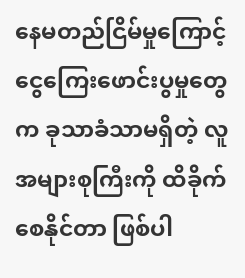နေမတည်ငြိမ်မှုကြောင့် ငွေကြေးဖောင်းပွမှုတွေက ခုသာခံသာမရှိတဲ့ လူအများစုကြီးကို ထိခိုက်စေနိုင်တာ ဖြစ်ပါ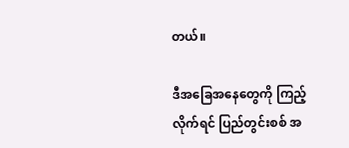တယ်။

ဒီအခြေအနေတွေကို ကြည့်လိုက်ရင် ပြည်တွင်းစစ် အ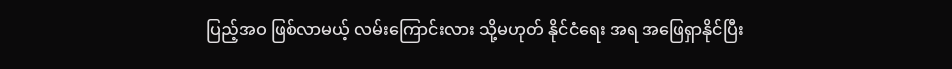ပြည့်အဝ ဖြစ်လာမယ့် လမ်းကြောင်းလား သို့မဟုတ် နိုင်ငံရေး အရ အဖြေရှာနိုင်ပြီး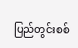ပြည်တွင်းစစ်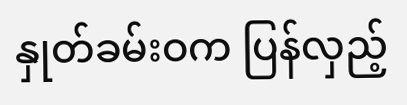နှုတ်ခမ်းဝက ပြန်လှည့်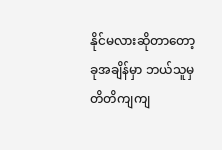နိုင်မလားဆိုတာတော့ ခုအချိန်မှာ ဘယ်သူမှ တိတိကျကျ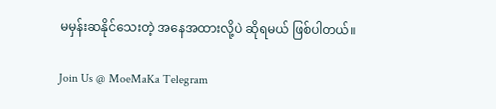မမှန်းဆနိုင်သေးတဲ့ အနေအထားလို့ပဲ ဆိုရမယ် ဖြစ်ပါတယ်။

Join Us @ MoeMaKa Telegram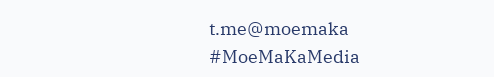t.me@moemaka
#MoeMaKaMedia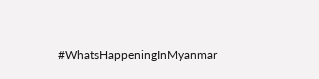#WhatsHappeningInMyanmar